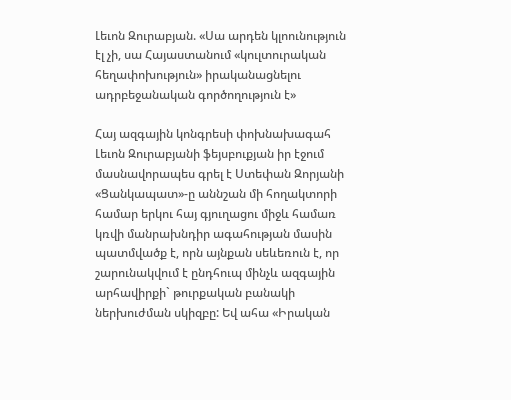Լեւոն Զուրաբյան. «Սա արդեն կլոունություն էլ չի, սա Հայաստանում «կուլտուրական հեղափոխություն» իրականացնելու ադրբեջանական գործողություն է»

Հայ ազգային կոնգրեսի փոխնախագահ Լեւոն Զուրաբյանի ֆեյսբուքյան իր էջում մասնավորապես գրել է Ստեփան Զորյանի «Ցանկապատ»-ը աննշան մի հողակտորի համար երկու հայ գյուղացու միջև համառ կռվի մանրախնդիր ագահության մասին պատմվածք է, որն այնքան սեևեռուն է, որ շարունակվում է ընդհուպ մինչև ազգային արհավիրքի` թուրքական բանակի ներխուժման սկիզբը: Եվ ահա «Իրական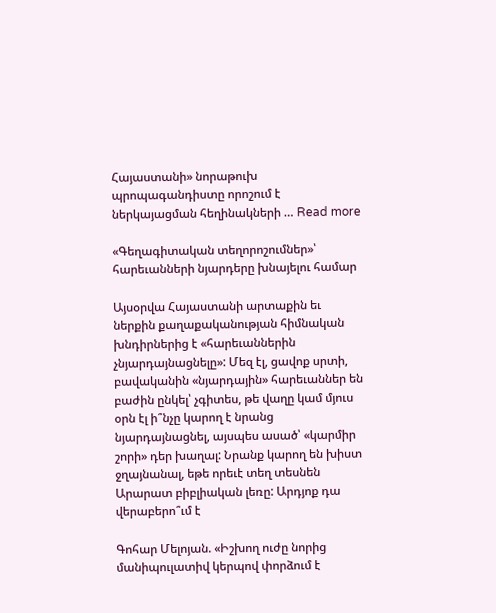Հայաստանի» նորաթուխ պրոպագանդիստը որոշում է ներկայացման հեղինակների … Read more

«Գեղագիտական տեղորոշումներ»՝ հարեւանների նյարդերը խնայելու համար

Այսօրվա Հայաստանի արտաքին եւ ներքին քաղաքականության հիմնական խնդիրներից է «հարեւաններին չնյարդայնացնելը»: Մեզ էլ, ցավոք սրտի, բավականին «նյարդային» հարեւաններ են բաժին ընկել՝ չգիտես, թե վաղը կամ մյուս օրն էլ ի՞նչը կարող է նրանց նյարդայնացնել, այսպես ասած՝ «կարմիր շորի» դեր խաղալ: Նրանք կարող են խիստ ջղայնանալ, եթե որեւէ տեղ տեսնեն Արարատ բիբլիական լեռը: Արդյոք դա վերաբերո՞ւմ է

Գոհար Մելոյան. «Իշխող ուժը նորից մանիպուլատիվ կերպով փորձում է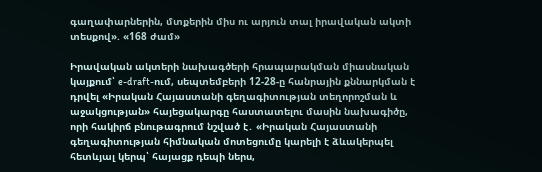գաղափարներին, մտքերին միս ու արյուն տալ իրավական ակտի տեսքով». «168 ժամ»

Իրավական ակտերի նախագծերի հրապարակման միասնական կայքում՝ e-draft-ում, սեպտեմբերի 12-28-ը հանրային քննարկման է դրվել «Իրական Հայաստանի գեղագիտության տեղորոշման և աջակցության» հայեցակարգը հաստատելու մասին նախագիծը, որի հակիրճ բնութագրում նշված է․ «Իրական Հայաստանի գեղագիտության հիմնական մոտեցումը կարելի է ձևակերպել հետևյալ կերպ՝ հայացք դեպի ներս,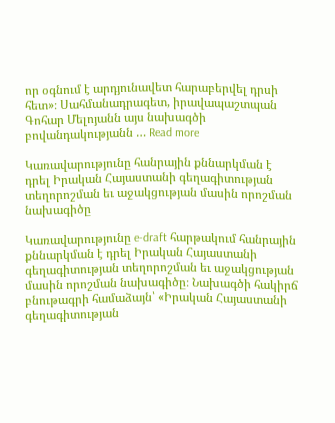որ օգնում է արդյունավետ հարաբերվել դրսի հետ»։ Սահմանադրագետ, իրավապաշտպան Գոհար Մելոյանն այս նախագծի բովանդակությանն … Read more

Կառավարությունը հանրային քննարկման է դրել Իրական Հայաստանի գեղագիտության տեղորոշման եւ աջակցության մասին որոշման նախագիծը

Կառավարությունը e-draft հարթակում հանրային քննարկման է դրել Իրական Հայաստանի գեղագիտության տեղորոշման եւ աջակցության մասին որոշման նախագիծը։ Նախագծի հակիրճ բնութագրի համաձայն՝ «Իրական Հայաստանի գեղագիտության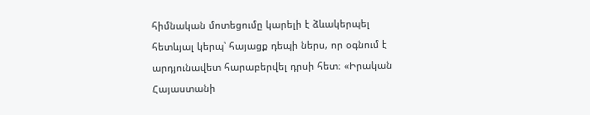հիմնական մոտեցումը կարելի է ձևակերպել հետևյալ կերպ՝ հայացք դեպի ներս, որ օգնում է արդյունավետ հարաբերվել դրսի հետ։ «Իրական Հայաստանի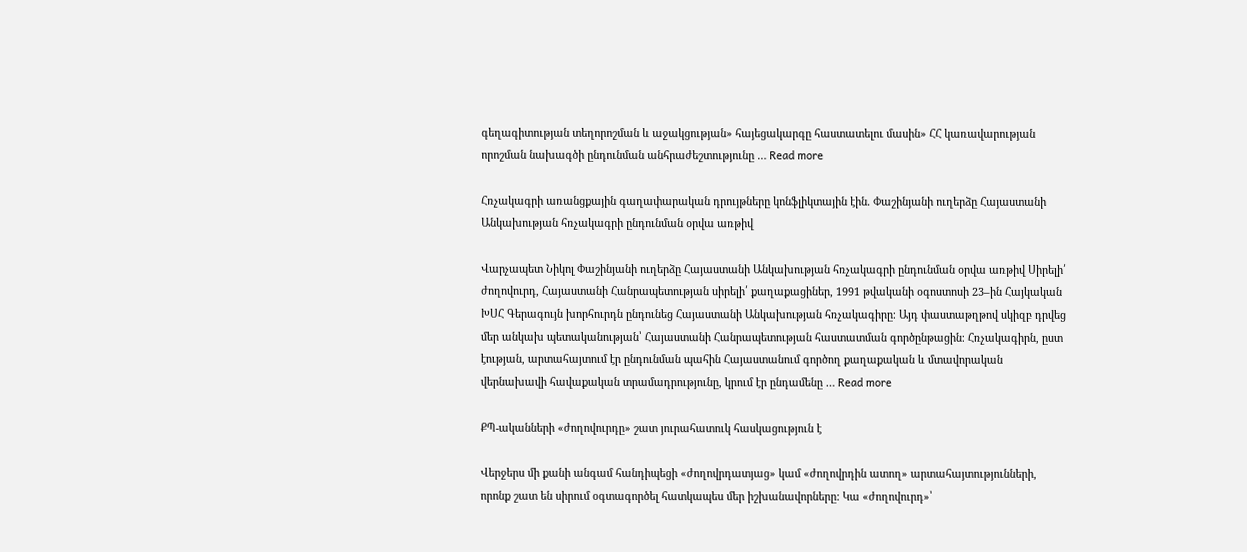գեղագիտության տեղորոշման և աջակցության» հայեցակարգը հաստատելու մասին» ՀՀ կառավարության որոշման նախագծի ընդունման անհրաժեշտությունը … Read more

Հռչակագրի առանցքային գաղափարական դրույթները կոնֆլիկտային էին. Փաշինյանի ուղերձը Հայաստանի Անկախության հռչակագրի ընդունման օրվա առթիվ

Վարչապետ Նիկոլ Փաշինյանի ուղերձը Հայաստանի Անկախության հռչակագրի ընդունման օրվա առթիվ Սիրելի՛ ժողովուրդ, Հայաստանի Հանրապետության սիրելի՛ քաղաքացիներ, 1991 թվականի օգոստոսի 23–ին Հայկական ԽՍՀ Գերագույն խորհուրդն ընդունեց Հայաստանի Անկախության հռչակագիրը։ Այդ փաստաթղթով սկիզբ դրվեց մեր անկախ պետականության՝ Հայաստանի Հանրապետության հաստատման գործընթացին։ Հռչակագիրն, ըստ էության, արտահայտում էր ընդունման պահին Հայաստանում գործող քաղաքական և մտավորական վերնախավի հավաքական տրամադրությունը, կրում էր ընդամենը … Read more

ՔՊ-ականների «ժողովուրդը» շատ յուրահատուկ հասկացություն է

Վերջերս մի քանի անգամ հանդիպեցի «ժողովրդատյաց» կամ «ժողովրդին ատող» արտահայտությունների, որոնք շատ են սիրում օգտագործել հատկապես մեր իշխանավորները: Կա «ժողովուրդ»՝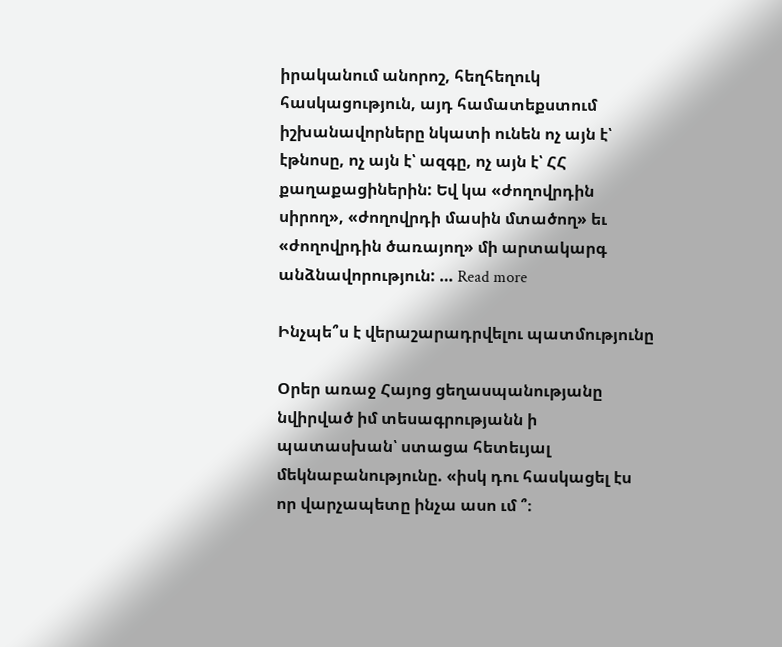իրականում անորոշ, հեղհեղուկ հասկացություն, այդ համատեքստում իշխանավորները նկատի ունեն ոչ այն է՝ էթնոսը, ոչ այն է՝ ազգը, ոչ այն է՝ ՀՀ քաղաքացիներին: Եվ կա «ժողովրդին սիրող», «ժողովրդի մասին մտածող» եւ «ժողովրդին ծառայող» մի արտակարգ անձնավորություն: … Read more

Ինչպե՞ս է վերաշարադրվելու պատմությունը

Օրեր առաջ Հայոց ցեղասպանությանը նվիրված իմ տեսագրությանն ի պատասխան՝ ստացա հետեւյալ մեկնաբանությունը. «իսկ դու հասկացել էս որ վարչապետը ինչա ասո ւմ ՞։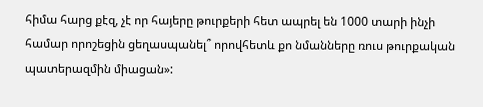հիմա հարց քէզ, չէ որ հայերը թուրքերի հետ ապրել են 1000 տարի ինչի համար որոշեցին ցեղասպանել՞ որովհետև քո նմանները ռուս թուրքական պատերազմին միացան»: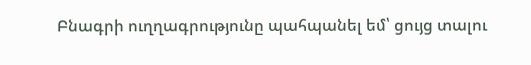Բնագրի ուղղագրությունը պահպանել եմ՝ ցույց տալու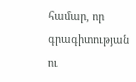համար, որ գրագիտության ու